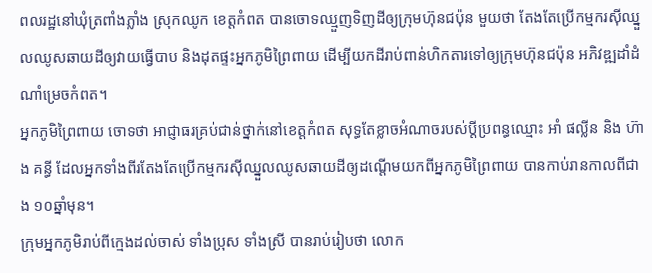ពលរដ្ឋនៅឃុំត្រពាំងភ្លាំង ស្រុកឈូក ខេត្តកំពត បានចោទឈ្មួញទិញដីឲ្យក្រុមហ៊ុនជប៉ុន មួយថា តែងតែប្រើកម្មករស៊ីឈ្នួលឈូសឆាយដីឲ្យវាយធ្វើបាប និងដុតផ្ទះអ្នកភូមិព្រៃពាយ ដើម្បីយកដីរាប់ពាន់ហិកតារទៅឲ្យក្រុមហ៊ុនជប៉ុន អភិវឌ្ឍដាំដំណាំម្រេចកំពត។
អ្នកភូមិព្រៃពាយ ចោទថា អាជ្ញាធរគ្រប់ជាន់ថ្នាក់នៅខេត្តកំពត សុទ្ធតែខ្លាចអំណាចរបស់ប្ដីប្រពន្ធឈ្មោះ អាំ ផល្លីន និង ហ៊ាង គន្ធី ដែលអ្នកទាំងពីរតែងតែប្រើកម្មករស៊ីឈ្នួលឈូសឆាយដីឲ្យដណ្ដើមយកពីអ្នកភូមិព្រៃពាយ បានកាប់រានកាលពីជាង ១០ឆ្នាំមុន។
ក្រុមអ្នកភូមិរាប់ពីក្មេងដល់ចាស់ ទាំងប្រុស ទាំងស្រី បានរាប់រៀបថា លោក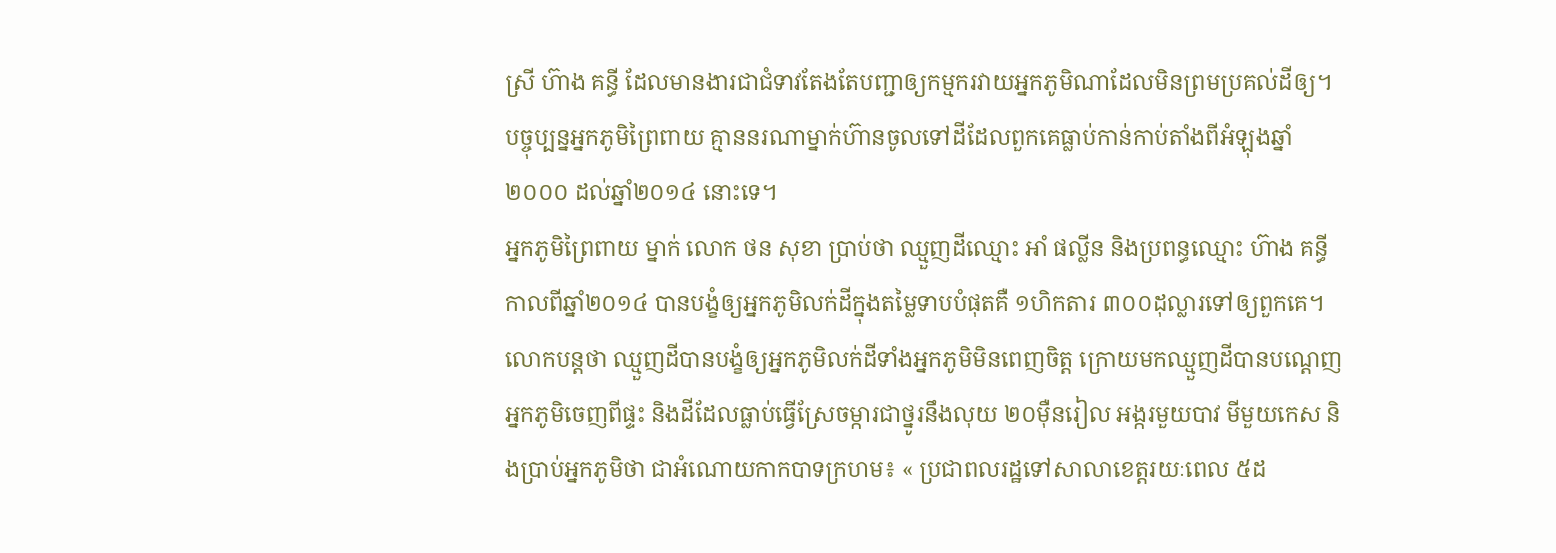ស្រី ហ៊ាង គន្ធី ដែលមានងារជាជំទាវតែងតែបញ្ជាឲ្យកម្មករវាយអ្នកភូមិណាដែលមិនព្រមប្រគល់ដីឲ្យ។ បច្ចុប្បន្នអ្នកភូមិព្រៃពាយ គ្មាននរណាម្នាក់ហ៊ានចូលទៅដីដែលពួកគេធ្លាប់កាន់កាប់តាំងពីអំឡុងឆ្នាំ២០០០ ដល់ឆ្នាំ២០១៤ នោះទេ។
អ្នកភូមិព្រៃពាយ ម្នាក់ លោក ថន សុខា ប្រាប់ថា ឈ្មួញដីឈ្មោះ អាំ ផល្លីន និងប្រពន្ធឈ្មោះ ហ៊ាង គន្ធី កាលពីឆ្នាំ២០១៤ បានបង្ខំឲ្យអ្នកភូមិលក់ដីក្នុងតម្លៃទាបបំផុតគឺ ១ហិកតារ ៣០០ដុល្លារទៅឲ្យពួកគេ។ លោកបន្តថា ឈ្មួញដីបានបង្ខំឲ្យអ្នកភូមិលក់ដីទាំងអ្នកភូមិមិនពេញចិត្ត ក្រោយមកឈ្មួញដីបានបណ្ដេញអ្នកភូមិចេញពីផ្ទះ និងដីដែលធ្លាប់ធ្វើស្រែចម្ការជាថ្នូរនឹងលុយ ២០ម៉ឺនរៀល អង្ករមួយបាវ មីមួយកេស និងប្រាប់អ្នកភូមិថា ជាអំណោយកាកបាទក្រហម៖ « ប្រជាពលរដ្ឋទៅសាលាខេត្តរយៈពេល ៥ដ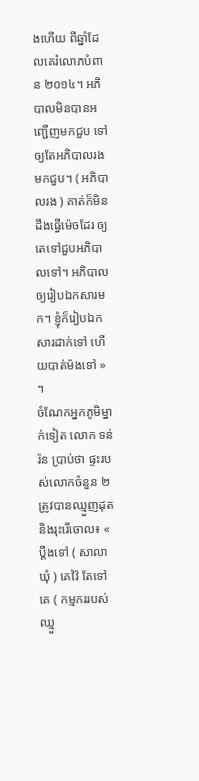ងហើយ ពីឆ្នាំដែលគេរំលោភបំពាន ២០១៤។ អភិបាលមិនបានអញ្ជើញមកជួប ទៅឲ្យតែអភិបាលរងមកជួប។ ( អភិបាលរង ) គាត់ក៏មិនដឹងធ្វើម៉េចដែរ ឲ្យតេទៅជួបអភិបាលទៅ។ អភិបាលឲ្យរៀបឯកសារមក។ ខ្ញុំក៏រៀបឯកសារដាក់ទៅ ហើយបាត់ម៉ងទៅ » ។
ចំណែកអ្នកភូមិម្នាក់ទៀត លោក ទន់ រ៉ន ប្រាប់ថា ផ្ទះរបស់លោកចំនួន ២ ត្រូវបានឈ្មួញដុត និងរុះរើចោល៖ « ប្ដឹងទៅ ( សាលាឃុំ ) គេវ៉ៃ តែទៅគេ ( កម្មកររបស់ឈ្មួ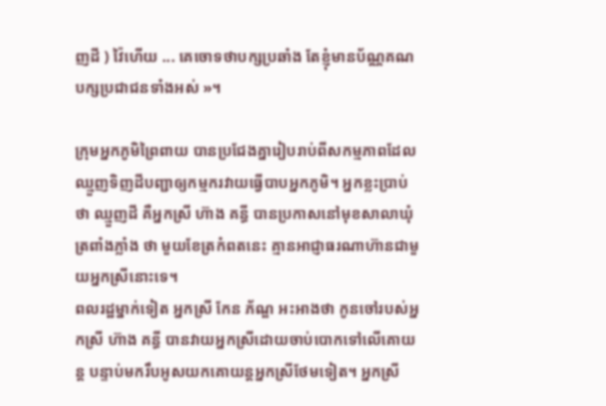ញដី ) វ៉ៃហើយ ... គេចោទថាបក្សប្រឆាំង តែខ្ញុំមានប័ណ្ណគណបក្សប្រជាជនទាំងអស់ »។

ក្រុមអ្នកភូមិព្រៃពាយ បានប្រជែងគ្នារៀបរាប់ពីសកម្មភាពដែលឈ្មួញទិញដីបញ្ជាឲ្យកម្មករវាយធ្វើបាបអ្នកភូមិ។ អ្នកខ្លះប្រាប់ថា ឈ្មួញដី គឺអ្នកស្រី ហ៊ាង គន្ធី បានប្រកាសនៅមុខសាលាឃុំត្រពាំងភ្លាំង ថា មួយខែត្រកំពតនេះ គ្មានអាជ្ញាធរណាហ៊ានជាមួយអ្នកស្រីនោះទេ។
ពលរដ្ឋម្នាក់ទៀត អ្នកស្រី កែន ភ័ណ្ឌ អះអាងថា កូនចៅរបស់អ្នកស្រី ហ៊ាង គន្ធី បានវាយអ្នកស្រីដោយចាប់បោកទៅលើគោយន្ត បន្ទាប់មករឹបអូសយកគោយន្តអ្នកស្រីថែមទៀត។ អ្នកស្រី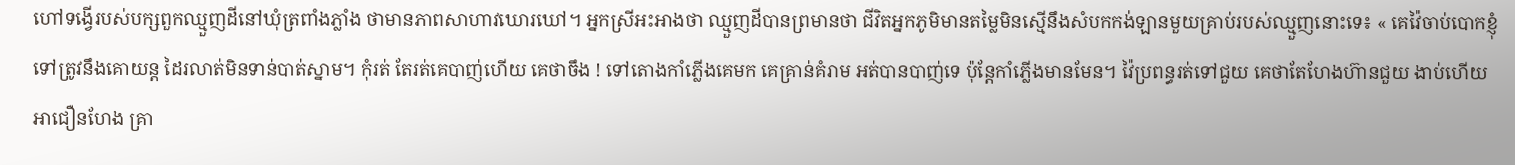ហៅទង្វើរបស់បក្សពួកឈ្មួញដីនៅឃុំត្រពាំងភ្លាំង ថាមានភាពសាហាវឃោរឃៅ។ អ្នកស្រីអះអាងថា ឈ្មួញដីបានព្រមានថា ជីវិតអ្នកភូមិមានតម្លៃមិនស្មើនឹងសំបកកង់ឡានមួយគ្រាប់របស់ឈ្មួញនោះទេ៖ « គេវ៉ៃចាប់បោកខ្ញុំទៅត្រូវនឹងគោយន្ត ដៃរលាត់មិនទាន់បាត់ស្នាម។ កុំរត់ តែរត់គេបាញ់ហើយ គេថាចឹង ! ទៅតោងកាំភ្លើងគេមក គេគ្រាន់គំរាម អត់បានបាញ់ទេ ប៉ុន្តែកាំភ្លើងមានមែន។ វ៉ៃប្រពន្ធរត់ទៅជួយ គេថាតែហែងហ៊ានជួយ ងាប់ហើយ អាជឿនហែង គ្រា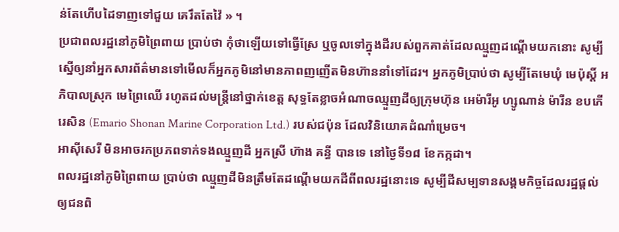ន់តែហើបដៃទាញទៅជួយ គេរឹតតែវ៉ៃ » ។
ប្រជាពលរដ្ឋនៅភូមិព្រៃពាយ ប្រាប់ថា កុំថាឡើយទៅធ្វើស្រែ ឬចូលទៅក្នុងដីរបស់ពួកគាត់ដែលឈ្មួញដណ្ដើមយកនោះ សូម្បីស្នើឲ្យនាំអ្នកសារព័ត៌មានទៅមើលក៏អ្នកភូមិនៅមានភាពញញើតមិនហ៊ាននាំទៅដែរ។ អ្នកភូមិប្រាប់ថា សូម្បីតែមេឃុំ មេប៉ុស្តិ៍ អភិបាលស្រុក មេព្រៃឈើ រហូតដល់មន្ត្រីនៅថ្នាក់ខេត្ត សុទ្ធតែខ្លាចអំណាចឈ្មួញដីឲ្យក្រុមហ៊ុន អេម៉ារីអូ ហ្សូណាន់ ម៉ារីន ខបភើរេសិន (Emario Shonan Marine Corporation Ltd.) របស់ជប៉ុន ដែលវិនិយោគដំណាំម្រេច។
អាស៊ីសេរី មិនអាចរកប្រភពទាក់ទងឈ្មួញដី អ្នកស្រី ហ៊ាង គន្ធី បានទេ នៅថ្ងៃទី១៨ ខែកក្កដា។
ពលរដ្ឋនៅភូមិព្រៃពាយ ប្រាប់ថា ឈ្មួញដីមិនត្រឹមតែដណ្ដើមយកដីពីពលរដ្ឋនោះទេ សូម្បីដីសម្បទានសង្គមកិច្ចដែលរដ្ឋផ្ដល់ឲ្យជនពិ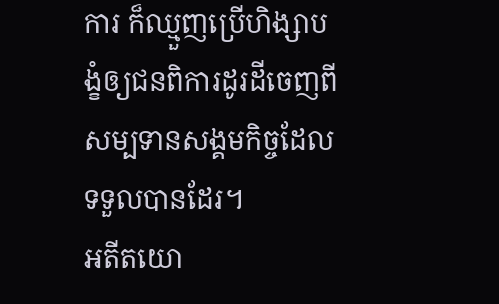ការ ក៏ឈ្មួញប្រើហិង្សាបង្ខំឲ្យជនពិការដូរដីចេញពីសម្បទានសង្គមកិច្ចដែលទទួលបានដែរ។
អតីតយោ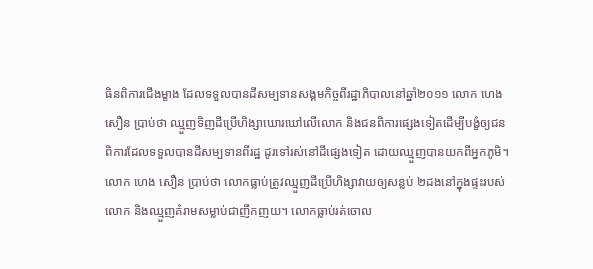ធិនពិការជើងម្ខាង ដែលទទួលបានដីសម្បទានសង្គមកិច្ចពីរដ្ឋាភិបាលនៅឆ្នាំ២០១១ លោក ហេង សឿន ប្រាប់ថា ឈ្មួញទិញដីប្រើហិង្សាឃោរឃៅលើលោក និងជនពិការផ្សេងទៀតដើម្បីបង្ខំឲ្យជនពិការដែលទទួលបានដីសម្បទានពីរដ្ឋ ដូរទៅរស់នៅដីផ្សេងទៀត ដោយឈ្មួញបានយកពីអ្នកភូមិ។ លោក ហេង សឿន ប្រាប់ថា លោកធ្លាប់ត្រូវឈ្មួញដីប្រើហិង្សាវាយឲ្យសន្លប់ ២ដងនៅក្នុងផ្ទះរបស់លោក និងឈ្មួញគំរាមសម្លាប់ជាញឹកញយ។ លោកធ្លាប់រត់ចោល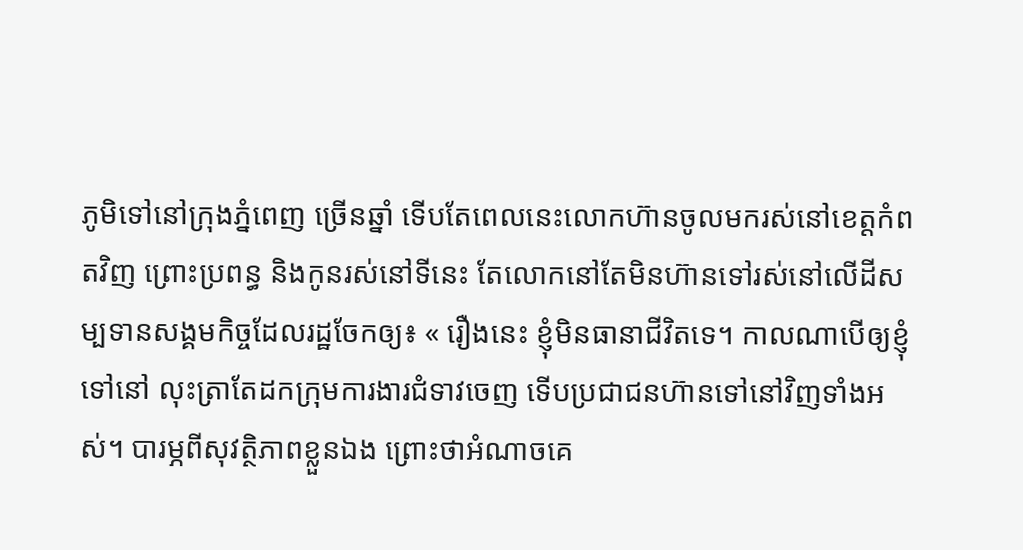ភូមិទៅនៅក្រុងភ្នំពេញ ច្រើនឆ្នាំ ទើបតែពេលនេះលោកហ៊ានចូលមករស់នៅខេត្តកំពតវិញ ព្រោះប្រពន្ធ និងកូនរស់នៅទីនេះ តែលោកនៅតែមិនហ៊ានទៅរស់នៅលើដីសម្បទានសង្គមកិច្ចដែលរដ្ឋចែកឲ្យ៖ « រឿងនេះ ខ្ញុំមិនធានាជីវិតទេ។ កាលណាបើឲ្យខ្ញុំទៅនៅ លុះត្រាតែដកក្រុមការងារជំទាវចេញ ទើបប្រជាជនហ៊ានទៅនៅវិញទាំងអស់។ បារម្ភពីសុវត្ថិភាពខ្លួនឯង ព្រោះថាអំណាចគេ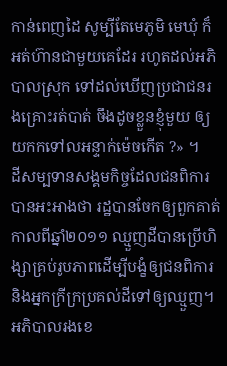កាន់ពេញដៃ សូម្បីតែមេភូមិ មេឃុំ ក៏អត់ហ៊ានជាមួយគេដែរ រហូតដល់អភិបាលស្រុក ទៅដល់ឃើញប្រជាជនរងគ្រោះរត់បាត់ ចឹងដូចខ្លួនខ្ញុំមួយ ឲ្យយកកទៅលអន្ទាក់ម៉េចកើត ?» ។
ដីសម្បទានសង្គមកិច្ចដែលជនពិការបានអះអាងថា រដ្ឋបានចែកឲ្យពួកគាត់កាលពីឆ្នាំ២០១១ ឈ្មួញដីបានប្រើហិង្សាគ្រប់រូបភាពដើម្បីបង្ខំឲ្យជនពិការ និងអ្នកក្រីក្រប្រគល់ដីទៅឲ្យឈ្មួញ។
អភិបាលរងខេ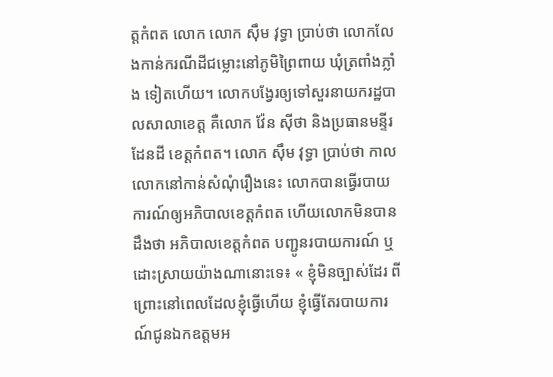ត្តកំពត លោក លោក ស៊ឹម វុទ្ធា ប្រាប់ថា លោកលែងកាន់ករណីដីជម្លោះនៅភូមិព្រៃពាយ ឃុំត្រពាំងភ្លាំង ទៀតហើយ។ លោកបង្វែរឲ្យទៅសួរនាយករដ្ឋបាលសាលាខេត្ត គឺលោក វ៉ែន ស៊ីថា និងប្រធានមន្ទីរដែនដី ខេត្តកំពត។ លោក ស៊ឹម វុទ្ធា ប្រាប់ថា កាលលោកនៅកាន់សំណុំរឿងនេះ លោកបានធ្វើរបាយការណ៍ឲ្យអភិបាលខេត្តកំពត ហើយលោកមិនបានដឹងថា អភិបាលខេត្តកំពត បញ្ជូនរបាយការណ៍ ឬដោះស្រាយយ៉ាងណានោះទេ៖ « ខ្ញុំមិនច្បាស់ដែរ ពីព្រោះនៅពេលដែលខ្ញុំធ្វើហើយ ខ្ញុំធ្វើតែរបាយការណ៍ជូនឯកឧត្តមអ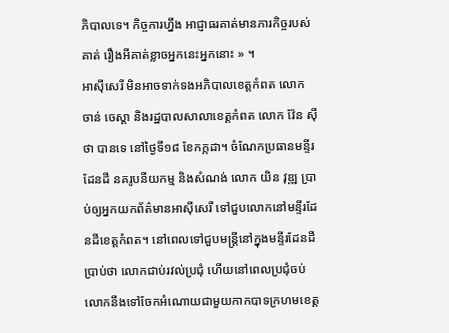ភិបាលទេ។ កិច្ចការហ្នឹង អាជ្ញាធរគាត់មានភារកិច្ចរបស់គាត់ រឿងអីគាត់ខ្លាចអ្នកនេះអ្នកនោះ » ។
អាស៊ីសេរី មិនអាចទាក់ទងអភិបាលខេត្តកំពត លោក ចាន់ ចេស្ដា និងរដ្ឋបាលសាលាខេត្តកំពត លោក វ៉ែន ស៊ីថា បានទេ នៅថ្ងៃទី១៨ ខែកក្កដា។ ចំណែកប្រធានមន្ទីរដែនដី នគរូបនីយកម្ម និងសំណង់ លោក យិន វុឌ្ឍ ប្រាប់ឲ្យអ្នកយកព័ត៌មានអាស៊ីសេរី ទៅជួបលោកនៅមន្ទីរដែនដីខេត្តកំពត។ នៅពេលទៅជួបមន្ត្រីនៅក្នុងមន្ទីរដែនដីប្រាប់ថា លោកជាប់រវល់ប្រជុំ ហើយនៅពេលប្រជុំចប់លោកនឹងទៅចែកអំណោយជាមួយកាកបាទក្រហមខេត្ត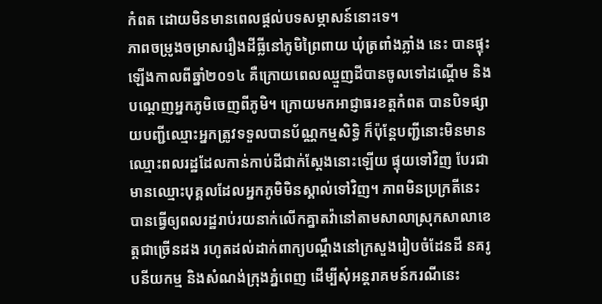កំពត ដោយមិនមានពេលផ្ដល់បទសម្ភាសន៍នោះទេ។
ភាពចម្រូងចម្រាសរឿងដីធ្លីនៅភូមិព្រៃពាយ ឃុំត្រពាំងភ្លាំង នេះ បានផ្ទុះឡើងកាលពីឆ្នាំ២០១៤ គឺក្រោយពេលឈ្មួញដីបានចូលទៅដណ្ដើម និងបណ្ដេញអ្នកភូមិចេញពីភូមិ។ ក្រោយមកអាជ្ញាធរខត្តកំពត បានបិទផ្សាយបញ្ជីឈ្មោះអ្នកត្រូវទទួលបានប័ណ្ណកម្មសិទ្ធិ ក៏ប៉ុន្តែបញ្ជីនោះមិនមានឈ្មោះពលរដ្ឋដែលកាន់កាប់ដីជាក់ស្ដែងនោះឡើយ ផ្ទុយទៅវិញ បែរជាមានឈ្មោះបុគ្គលដែលអ្នកភូមិមិនស្គាល់ទៅវិញ។ ភាពមិនប្រក្រតីនេះ បានធ្វើឲ្យពលរដ្ឋរាប់រយនាក់លើកគ្នាតវ៉ានៅតាមសាលាស្រុកសាលាខេត្តជាច្រើនដង រហូតដល់ដាក់ពាក្យបណ្ដឹងនៅក្រសួងរៀបចំដែនដី នគរូបនីយកម្ម និងសំណង់ក្រុងភ្នំពេញ ដើម្បីសុំអន្តរាគមន៍ករណីនេះ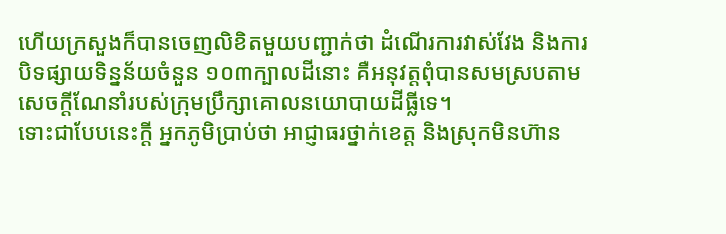ហើយក្រសួងក៏បានចេញលិខិតមួយបញ្ជាក់ថា ដំណើរការវាស់វែង និងការបិទផ្សាយទិន្នន័យចំនួន ១០៣ក្បាលដីនោះ គឺអនុវត្តពុំបានសមស្របតាមសេចក្ដីណែនាំរបស់ក្រុមប្រឹក្សាគោលនយោបាយដីធ្លីទេ។
ទោះជាបែបនេះក្ដី អ្នកភូមិប្រាប់ថា អាជ្ញាធរថ្នាក់ខេត្ត និងស្រុកមិនហ៊ាន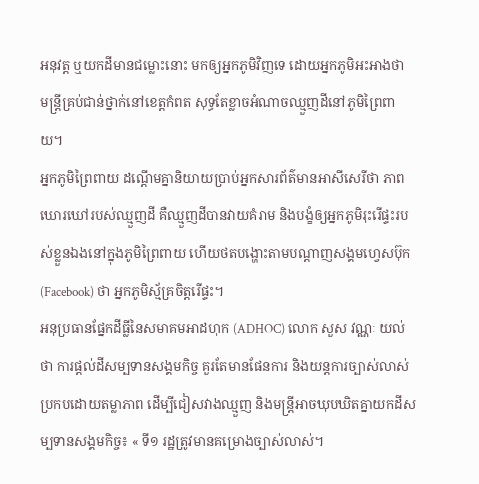អនុវត្ត ឬយកដីមានជម្លោះនោះ មកឲ្យអ្នកភូមិវិញទេ ដោយអ្នកភូមិអះអាងថា មន្ត្រីគ្រប់ជាន់ថ្នាក់នៅខេត្តកំពត សុទ្ធតែខ្លាចអំណាចឈ្មួញដីនៅភូមិព្រៃពាយ។
អ្នកភូមិព្រៃពាយ ដណ្ដើមគ្នានិយាយប្រាប់អ្នកសារព័ត៌មានអាសីសេរីថា ភាពឃោរឃៅរបស់ឈ្មួញដី គឺឈ្មួញដីបានវាយគំរាម និងបង្ខំឲ្យអ្នកភូមិរុះរើផ្ទះរបស់ខ្លួនឯងនៅក្នុងភូមិព្រៃពាយ ហើយថតបង្ហោះតាមបណ្ដាញសង្គមហ្វេសប៊ុក (Facebook) ថា អ្នកភូមិស្ម័គ្រចិត្តរើផ្ទះ។
អនុប្រធានផ្នែកដីធ្លីនៃសមាគមអាដហុក (ADHOC) លោក សួស វណ្ណៈ យល់ថា ការផ្ដល់ដីសម្បទានសង្គមកិច្ច គួរតែមានផែនការ និងយន្តការច្បាស់លាស់ ប្រកបដោយតម្លាភាព ដើម្បីជៀសវាងឈ្មួញ និងមន្ត្រីអាចឃុបឃិតគ្នាយកដីសម្បទានសង្គមកិច្ច៖ « ទី១ រដ្ឋត្រូវមានគម្រោងច្បាស់លាស់។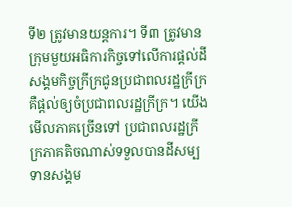ទី២ ត្រូវមានយន្តការ។ ទី៣ ត្រូវមានក្រុមមួយអធិការកិច្ចទៅលើការផ្ដល់ដីសង្គមកិច្ចក្រីក្រជូនប្រជាពលរដ្ឋក្រីក្រ គឺផ្ដល់ឲ្យចំប្រជាពលរដ្ឋក្រីក្រ។ យើងមើលភាគច្រើនទៅ ប្រជាពលរដ្ឋក្រីក្រភាគតិចណាស់ទទួលបានដីសម្បទានសង្គម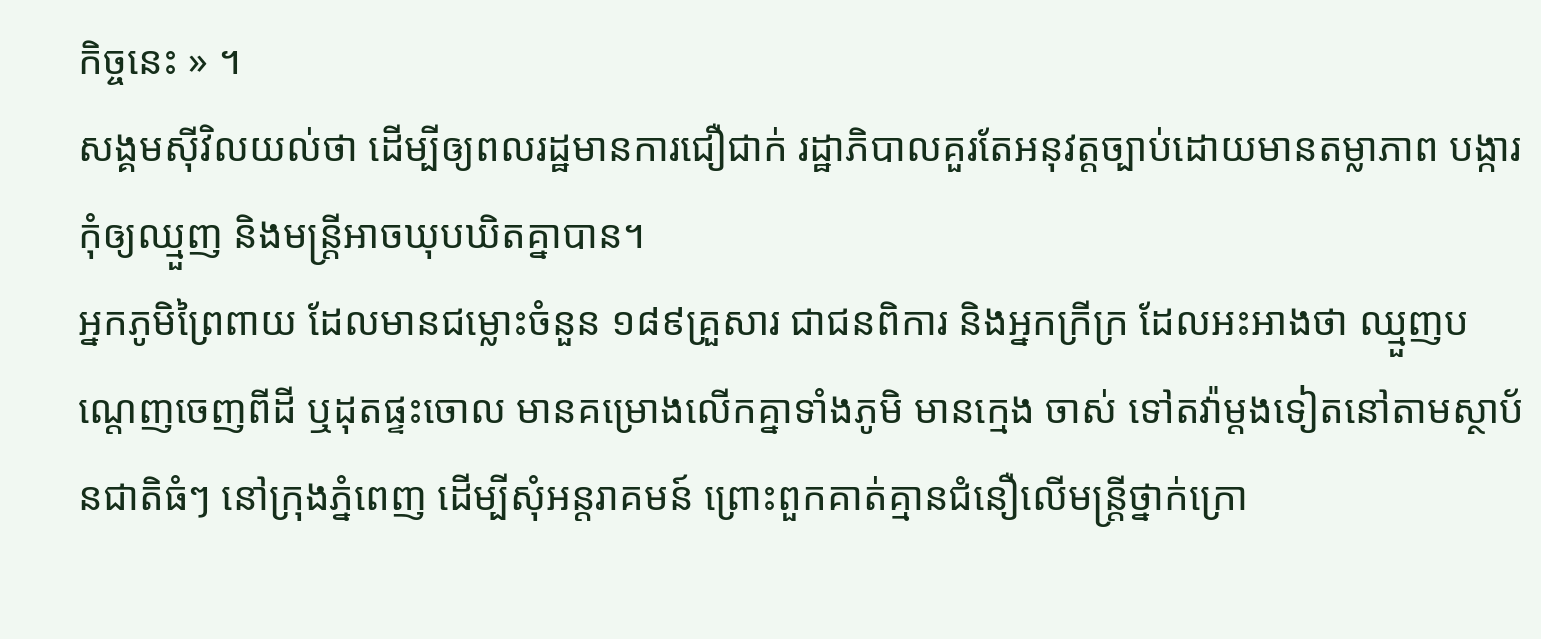កិច្ចនេះ » ។
សង្គមស៊ីវិលយល់ថា ដើម្បីឲ្យពលរដ្ឋមានការជឿជាក់ រដ្ឋាភិបាលគួរតែអនុវត្តច្បាប់ដោយមានតម្លាភាព បង្ការកុំឲ្យឈ្មួញ និងមន្ត្រីអាចឃុបឃិតគ្នាបាន។
អ្នកភូមិព្រៃពាយ ដែលមានជម្លោះចំនួន ១៨៩គ្រួសារ ជាជនពិការ និងអ្នកក្រីក្រ ដែលអះអាងថា ឈ្មួញបណ្ដេញចេញពីដី ឬដុតផ្ទះចោល មានគម្រោងលើកគ្នាទាំងភូមិ មានក្មេង ចាស់ ទៅតវ៉ាម្ដងទៀតនៅតាមស្ថាប័នជាតិធំៗ នៅក្រុងភ្នំពេញ ដើម្បីសុំអន្តរាគមន៍ ព្រោះពួកគាត់គ្មានជំនឿលើមន្ត្រីថ្នាក់ក្រោ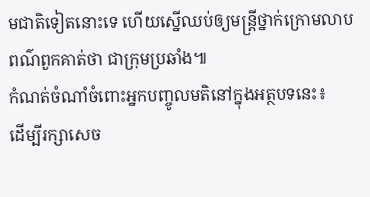មជាតិទៀតនោះទេ ហើយស្នើឈប់ឲ្យមន្ត្រីថ្នាក់ក្រោមលាបពណ៌ពួកគាត់ថា ជាក្រុមប្រឆាំង៕
កំណត់ចំណាំចំពោះអ្នកបញ្ចូលមតិនៅក្នុងអត្ថបទនេះ៖
ដើម្បីរក្សាសេច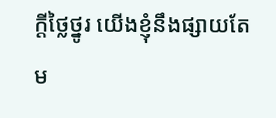ក្ដីថ្លៃថ្នូរ យើងខ្ញុំនឹងផ្សាយតែម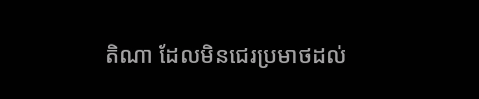តិណា ដែលមិនជេរប្រមាថដល់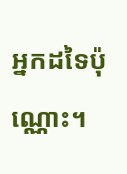អ្នកដទៃប៉ុណ្ណោះ។